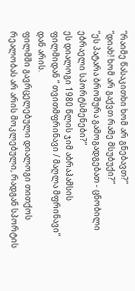“რაიმე წასაკითხი ხომ არ გნებავთ?”
“დიახ! ხომ არ გაქვთ რამე მსუბუქი?”
“ეს პატარა ბროშურა გამოგადგებათ - ცნობილი ებრაელი სპორტსმენები?”
ეს დიალოგი 1980 წლის ჯიმ აბრაჰამსის ფილმიდან “ თვითმფრინავი / მაღლა მფრინავი” დან არის.
ფილმში გავრცელებული დიალოგი თითქოს რეალობას არ არის მოკლებული, რადგან სპორტის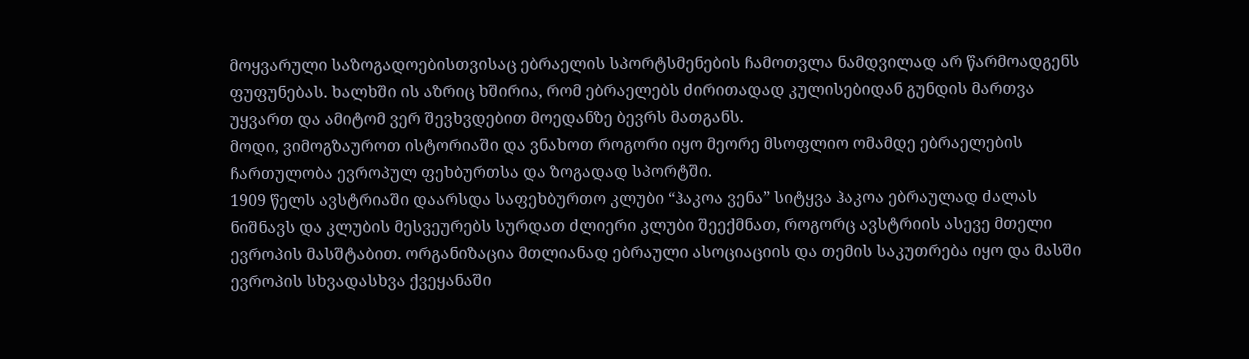მოყვარული საზოგადოებისთვისაც ებრაელის სპორტსმენების ჩამოთვლა ნამდვილად არ წარმოადგენს ფუფუნებას. ხალხში ის აზრიც ხშირია, რომ ებრაელებს ძირითადად კულისებიდან გუნდის მართვა უყვართ და ამიტომ ვერ შევხვდებით მოედანზე ბევრს მათგანს.
მოდი, ვიმოგზაუროთ ისტორიაში და ვნახოთ როგორი იყო მეორე მსოფლიო ომამდე ებრაელების ჩართულობა ევროპულ ფეხბურთსა და ზოგადად სპორტში.
1909 წელს ავსტრიაში დაარსდა საფეხბურთო კლუბი “ჰაკოა ვენა” სიტყვა ჰაკოა ებრაულად ძალას ნიშნავს და კლუბის მესვეურებს სურდათ ძლიერი კლუბი შეექმნათ, როგორც ავსტრიის ასევე მთელი ევროპის მასშტაბით. ორგანიზაცია მთლიანად ებრაული ასოციაციის და თემის საკუთრება იყო და მასში ევროპის სხვადასხვა ქვეყანაში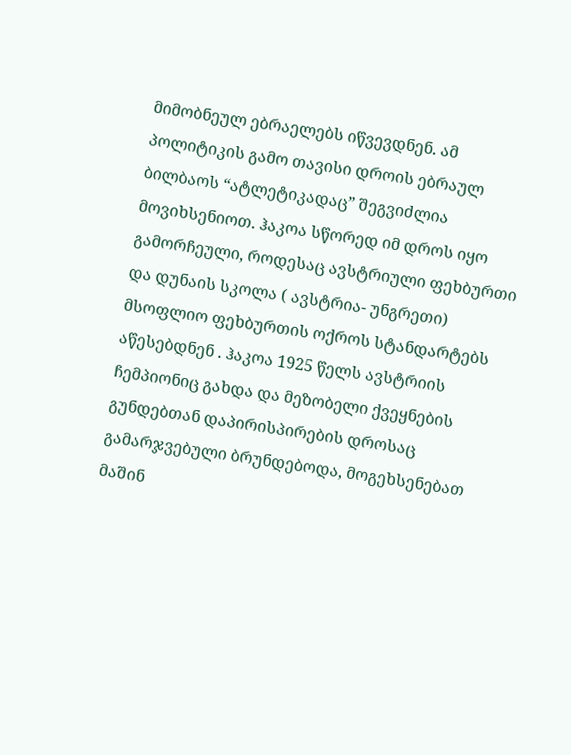მიმობნეულ ებრაელებს იწვევდნენ. ამ პოლიტიკის გამო თავისი დროის ებრაულ ბილბაოს “ატლეტიკადაც” შეგვიძლია მოვიხსენიოთ. ჰაკოა სწორედ იმ დროს იყო გამორჩეული, როდესაც ავსტრიული ფეხბურთი და დუნაის სკოლა ( ავსტრია- უნგრეთი) მსოფლიო ფეხბურთის ოქროს სტანდარტებს აწესებდნენ . ჰაკოა 1925 წელს ავსტრიის ჩემპიონიც გახდა და მეზობელი ქვეყნების გუნდებთან დაპირისპირების დროსაც გამარჯვებული ბრუნდებოდა, მოგეხსენებათ მაშინ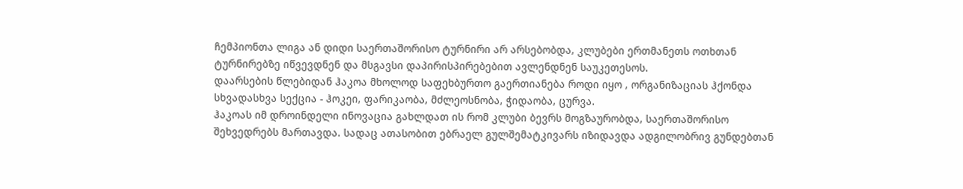ჩემპიონთა ლიგა ან დიდი საერთაშორისო ტურნირი არ არსებობდა, კლუბები ერთმანეთს ოთხთან ტურნირებზე იწვევდნენ და მსგავსი დაპირისპირებებით ავლენდნენ საუკეთესოს.
დაარსების წლებიდან ჰაკოა მხოლოდ საფეხბურთო გაერთიანება როდი იყო , ორგანიზაციას ჰქონდა სხვადასხვა სექცია - ჰოკეი, ფარიკაობა, მძლეოსნობა, ჭიდაობა, ცურვა.
ჰაკოას იმ დროინდელი ინოვაცია გახლდათ ის რომ კლუბი ბევრს მოგზაურობდა, საერთაშორისო შეხვედრებს მართავდა. სადაც ათასობით ებრაელ გულშემატკივარს იზიდავდა ადგილობრივ გუნდებთან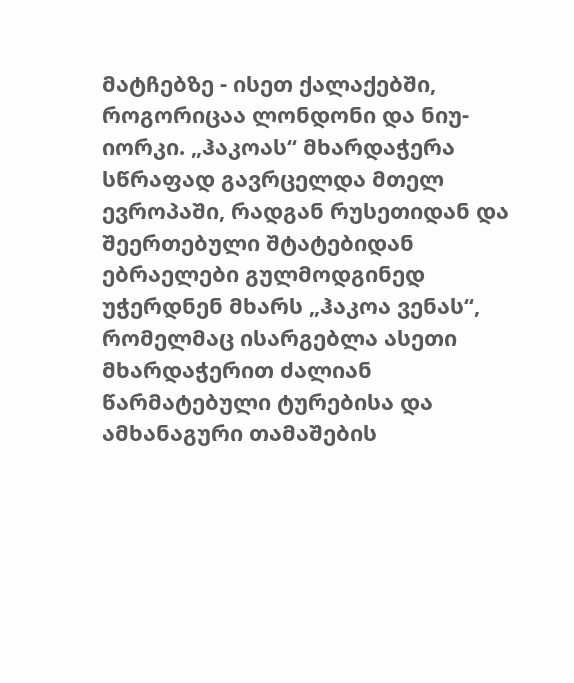მატჩებზე - ისეთ ქალაქებში, როგორიცაა ლონდონი და ნიუ-იორკი. „ჰაკოას“ მხარდაჭერა სწრაფად გავრცელდა მთელ ევროპაში, რადგან რუსეთიდან და შეერთებული შტატებიდან ებრაელები გულმოდგინედ უჭერდნენ მხარს „ჰაკოა ვენას“, რომელმაც ისარგებლა ასეთი მხარდაჭერით ძალიან წარმატებული ტურებისა და ამხანაგური თამაშების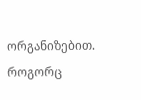ორგანიზებით. როგორც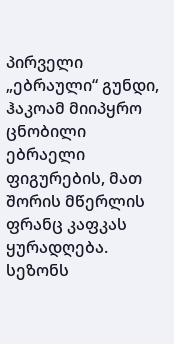პირველი „ებრაული“ გუნდი, ჰაკოამ მიიპყრო ცნობილი ებრაელი ფიგურების, მათ შორის მწერლის ფრანც კაფკას ყურადღება. სეზონს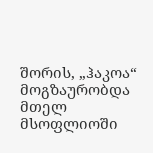შორის, „ჰაკოა“ მოგზაურობდა მთელ მსოფლიოში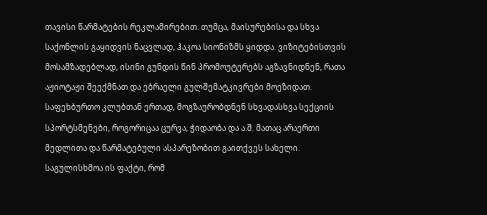თავისი წარმატების რეკლამირებით. თუმცა, მაისურებისა და სხვა საქონლის გაყიდვის ნაცვლად, ჰაკოა სიონიზმს ყიდდა. ვიზიტებისთვის მოსამზადებლად, ისინი გუნდის წინ პრომოუტერებს აგზავნიდნენ, რათა აჟიოტაჟი შეექმნათ და ებრაელი გულშემატკივრები მოეზიდათ. საფეხბურთო კლუბთან ერთად, მოგზაურობდნენ სხვადასხვა სექციის სპორტსმენები, როგორიცაა ცურვა, ჭიდაობა და ა.შ. მათაც არაერთი მედლითა და წარმატებული ასპარეზობით გაითქვეს სახელი. საგულისხმოა ის ფაქტი, რომ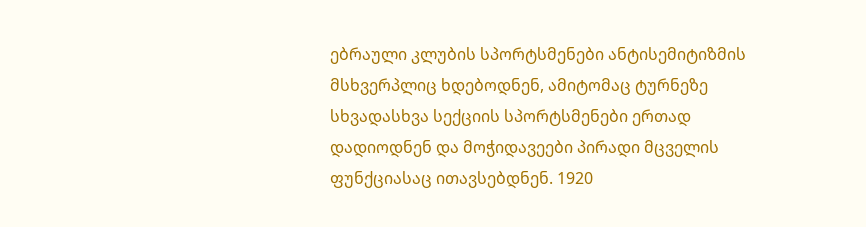ებრაული კლუბის სპორტსმენები ანტისემიტიზმის მსხვერპლიც ხდებოდნენ, ამიტომაც ტურნეზე სხვადასხვა სექციის სპორტსმენები ერთად დადიოდნენ და მოჭიდავეები პირადი მცველის ფუნქციასაც ითავსებდნენ. 1920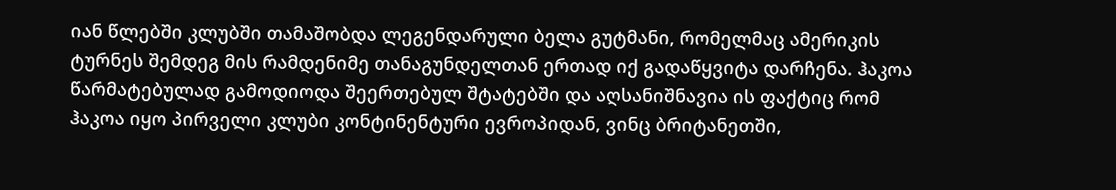იან წლებში კლუბში თამაშობდა ლეგენდარული ბელა გუტმანი, რომელმაც ამერიკის ტურნეს შემდეგ მის რამდენიმე თანაგუნდელთან ერთად იქ გადაწყვიტა დარჩენა. ჰაკოა წარმატებულად გამოდიოდა შეერთებულ შტატებში და აღსანიშნავია ის ფაქტიც რომ ჰაკოა იყო პირველი კლუბი კონტინენტური ევროპიდან, ვინც ბრიტანეთში,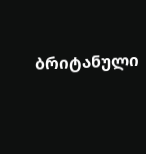ბრიტანული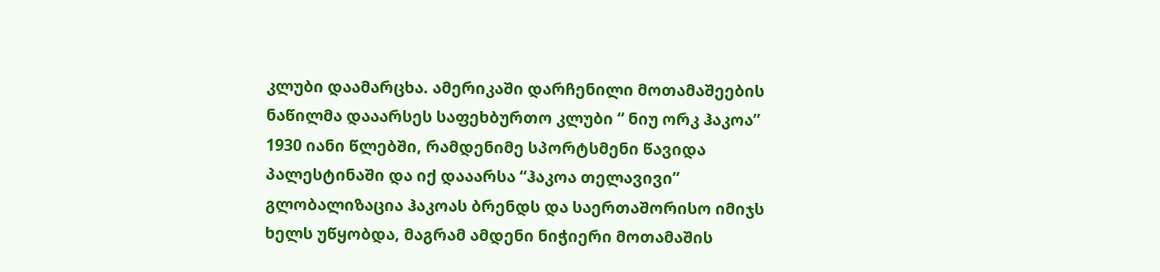კლუბი დაამარცხა. ამერიკაში დარჩენილი მოთამაშეების ნაწილმა დააარსეს საფეხბურთო კლუბი “ ნიუ ორკ ჰაკოა” 1930 იანი წლებში, რამდენიმე სპორტსმენი წავიდა პალესტინაში და იქ დააარსა “ჰაკოა თელავივი” გლობალიზაცია ჰაკოას ბრენდს და საერთაშორისო იმიჯს ხელს უწყობდა, მაგრამ ამდენი ნიჭიერი მოთამაშის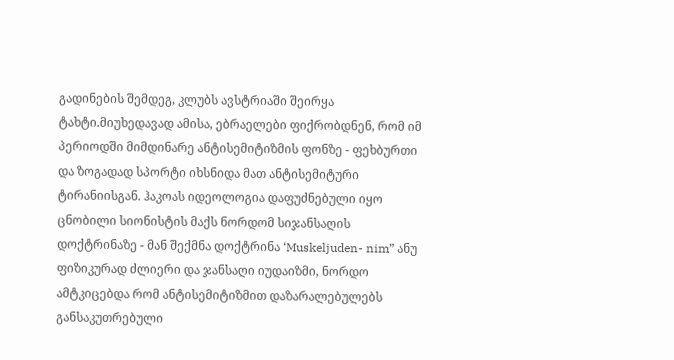გადინების შემდეგ, კლუბს ავსტრიაში შეირყა ტახტი.მიუხედავად ამისა, ებრაელები ფიქრობდნენ, რომ იმ პერიოდში მიმდინარე ანტისემიტიზმის ფონზე - ფეხბურთი და ზოგადად სპორტი იხსნიდა მათ ანტისემიტური ტირანიისგან. ჰაკოას იდეოლოგია დაფუძნებული იყო ცნობილი სიონისტის მაქს ნორდომ სიჯანსაღის დოქტრინაზე - მან შექმნა დოქტრინა ‘Muskeljuden- nim” ანუ ფიზიკურად ძლიერი და ჯანსაღი იუდაიზმი, ნორდო ამტკიცებდა რომ ანტისემიტიზმით დაზარალებულებს განსაკუთრებული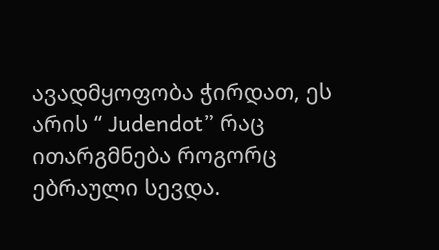ავადმყოფობა ჭირდათ, ეს არის “ Judendot” რაც ითარგმნება როგორც ებრაული სევდა.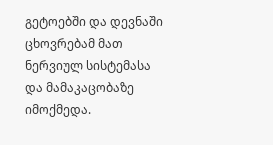გეტოებში და დევნაში ცხოვრებამ მათ ნერვიულ სისტემასა და მამაკაცობაზე იმოქმედა.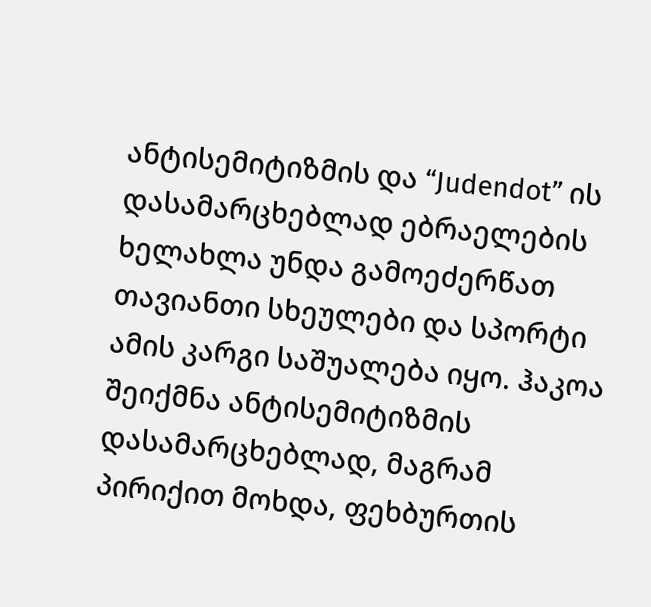ანტისემიტიზმის და “Judendot” ის დასამარცხებლად ებრაელების ხელახლა უნდა გამოეძერწათ თავიანთი სხეულები და სპორტი ამის კარგი საშუალება იყო. ჰაკოა შეიქმნა ანტისემიტიზმის დასამარცხებლად, მაგრამ პირიქით მოხდა, ფეხბურთის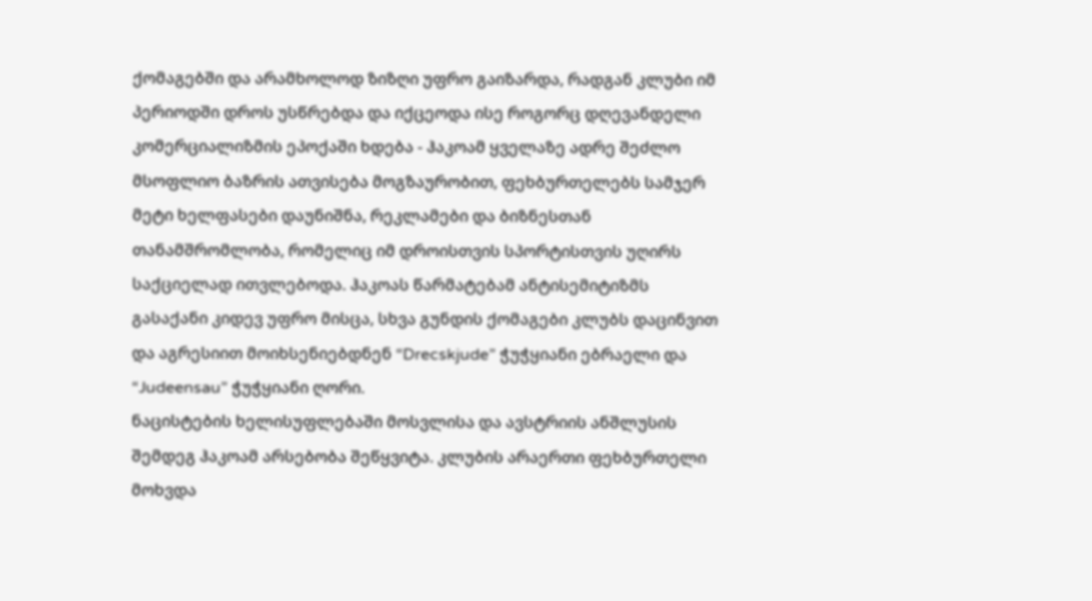ქომაგებში და არამხოლოდ ზიზღი უფრო გაიზარდა, რადგან კლუბი იმ პერიოდში დროს უსწრებდა და იქცეოდა ისე როგორც დღევანდელი კომერციალიზმის ეპოქაში ხდება - ჰაკოამ ყველაზე ადრე შეძლო მსოფლიო ბაზრის ათვისება მოგზაურობით, ფეხბურთელებს სამჯერ მეტი ხელფასები დაუნიშნა, რეკლამები და ბიზნესთან თანამშრომლობა, რომელიც იმ დროისთვის სპორტისთვის უღირს საქციელად ითვლებოდა. ჰაკოას წარმატებამ ანტისემიტიზმს გასაქანი კიდევ უფრო მისცა, სხვა გუნდის ქომაგები კლუბს დაცინვით და აგრესიით მოიხსენიებდნენ “Drecskjude” ჭუჭყიანი ებრაელი და “Judeensau” ჭუჭყიანი ღორი.
ნაცისტების ხელისუფლებაში მოსვლისა და ავსტრიის ანშლუსის შემდეგ ჰაკოამ არსებობა შეწყვიტა. კლუბის არაერთი ფეხბურთელი მოხვდა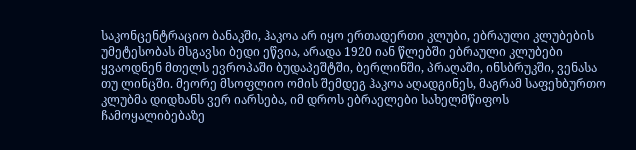საკონცენტრაციო ბანაკში, ჰაკოა არ იყო ერთადერთი კლუბი, ებრაული კლუბების უმეტესობას მსგავსი ბედი ეწვია, არადა 1920 იან წლებში ებრაული კლუბები ყვაოდნენ მთელს ევროპაში ბუდაპეშტში, ბერლინში, პრაღაში, ინსბრუკში, ვენასა თუ ლინცში. მეორე მსოფლიო ომის შემდეგ ჰაკოა აღადგინეს, მაგრამ საფეხბურთო კლუბმა დიდხანს ვერ იარსება, იმ დროს ებრაელები სახელმწიფოს ჩამოყალიბებაზე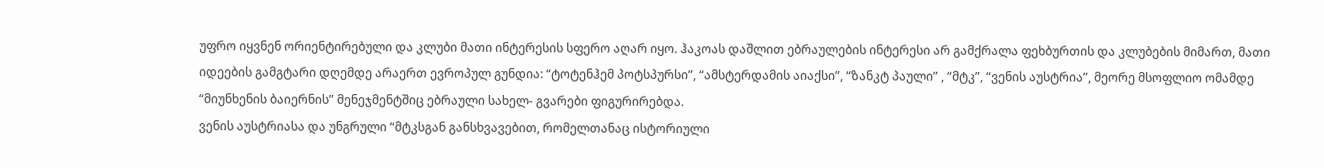უფრო იყვნენ ორიენტირებული და კლუბი მათი ინტერესის სფერო აღარ იყო. ჰაკოას დაშლით ებრაულების ინტერესი არ გამქრალა ფეხბურთის და კლუბების მიმართ, მათი იდეების გამგტარი დღემდე არაერთ ევროპულ გუნდია: “ტოტენჰემ პოტსპურსი”, “ამსტერდამის აიაქსი”, “ზანკტ პაული” , “მტკ”, “ვენის აუსტრია”, მეორე მსოფლიო ომამდე “მიუნხენის ბაიერნის” მენეჯმენტშიც ებრაული სახელ- გვარები ფიგურირებდა.
ვენის აუსტრიასა და უნგრული “მტკსგან განსხვავებით, რომელთანაც ისტორიული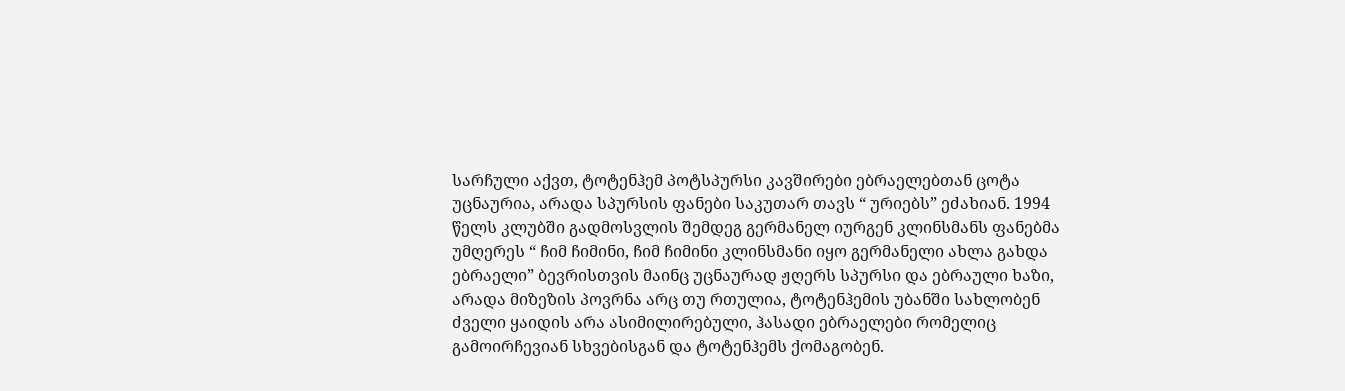სარჩული აქვთ, ტოტენჰემ პოტსპურსი კავშირები ებრაელებთან ცოტა უცნაურია, არადა სპურსის ფანები საკუთარ თავს “ ურიებს” ეძახიან. 1994 წელს კლუბში გადმოსვლის შემდეგ გერმანელ იურგენ კლინსმანს ფანებმა უმღერეს “ ჩიმ ჩიმინი, ჩიმ ჩიმინი კლინსმანი იყო გერმანელი ახლა გახდა ებრაელი” ბევრისთვის მაინც უცნაურად ჟღერს სპურსი და ებრაული ხაზი, არადა მიზეზის პოვრნა არც თუ რთულია, ტოტენჰემის უბანში სახლობენ ძველი ყაიდის არა ასიმილირებული, ჰასადი ებრაელები რომელიც გამოირჩევიან სხვებისგან და ტოტენჰემს ქომაგობენ.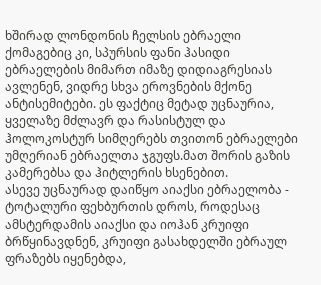ხშირად ლონდონის ჩელსის ებრაელი ქომაგებიც კი, სპურსის ფანი ჰასიდი ებრაელების მიმართ იმაზე დიდიაგრესიას ავლენენ, ვიდრე სხვა ეროვნების მქონე ანტისემიტები. ეს ფაქტიც მეტად უცნაურია, ყველაზე მძლავრ და რასისტულ და ჰოლოკოსტურ სიმღერებს თვითონ ებრაელები უმღერიან ებრაელთა ჯგუფს.მათ შორის გაზის კამერებსა და ჰიტლერის ხსენებით.
ასევე უცნაურად დაიწყო აიაქსი ებრაელობა - ტოტალური ფეხბურთის დროს, როდესაც ამსტერდამის აიაქსი და იოჰან კრუიფი ბრწყინავდნენ, კრუიფი გასახდელში ებრაულ ფრაზებს იყენებდა,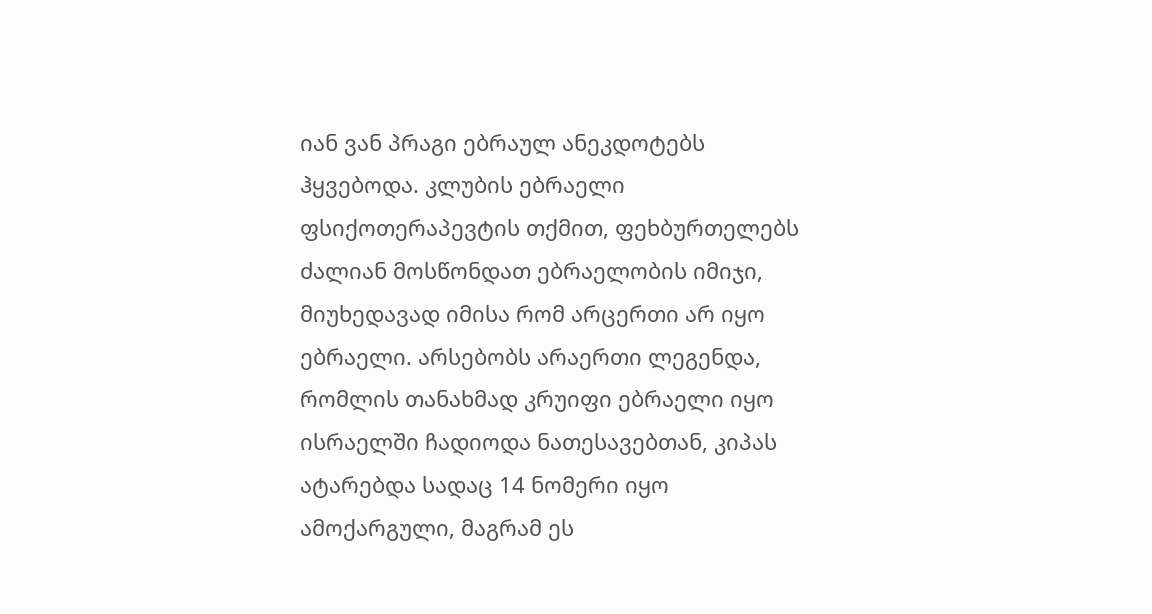იან ვან პრაგი ებრაულ ანეკდოტებს ჰყვებოდა. კლუბის ებრაელი ფსიქოთერაპევტის თქმით, ფეხბურთელებს ძალიან მოსწონდათ ებრაელობის იმიჯი, მიუხედავად იმისა რომ არცერთი არ იყო ებრაელი. არსებობს არაერთი ლეგენდა, რომლის თანახმად კრუიფი ებრაელი იყო ისრაელში ჩადიოდა ნათესავებთან, კიპას ატარებდა სადაც 14 ნომერი იყო ამოქარგული, მაგრამ ეს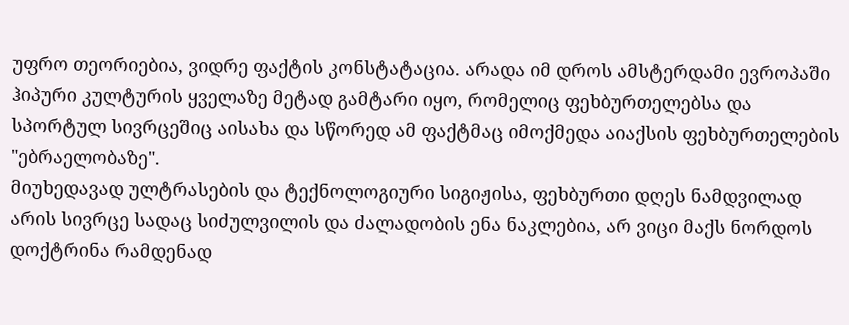უფრო თეორიებია, ვიდრე ფაქტის კონსტატაცია. არადა იმ დროს ამსტერდამი ევროპაში ჰიპური კულტურის ყველაზე მეტად გამტარი იყო, რომელიც ფეხბურთელებსა და სპორტულ სივრცეშიც აისახა და სწორედ ამ ფაქტმაც იმოქმედა აიაქსის ფეხბურთელების "ებრაელობაზე".
მიუხედავად ულტრასების და ტექნოლოგიური სიგიჟისა, ფეხბურთი დღეს ნამდვილად არის სივრცე სადაც სიძულვილის და ძალადობის ენა ნაკლებია, არ ვიცი მაქს ნორდოს დოქტრინა რამდენად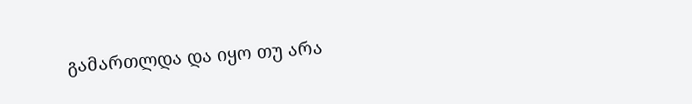გამართლდა და იყო თუ არა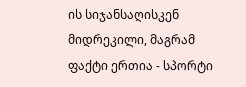ის სიჯანსაღისკენ მიდრეკილი, მაგრამ ფაქტი ერთია - სპორტი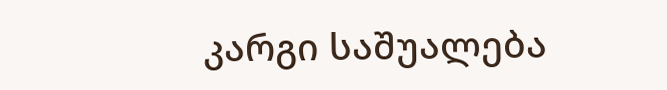კარგი საშუალება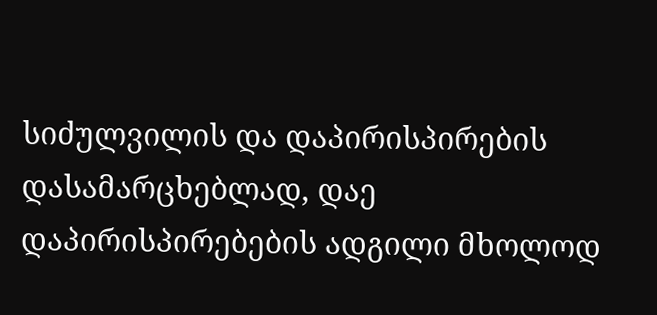სიძულვილის და დაპირისპირების დასამარცხებლად, დაე დაპირისპირებების ადგილი მხოლოდ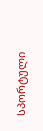სპორტული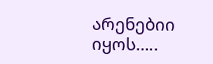არენებიი იყოს…..